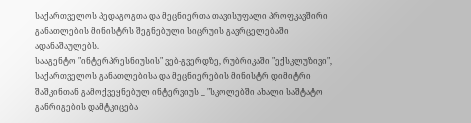საქართველოს პედაგოგთა და მეცნიერთა თავისუფალი პროფკავშირი განათლების მინისტრს შეგნებული სიცრუის გავრცელებაში ადანაშაულებს.
სააგენტო "ინტერპრესნიუსის" ვებ-გვერდზე, რუბრიკაში "ექსკლუზივი", საქართველოს განათლებისა და მეცნიერების მინისტრ დიმიტრი შაშკინთან გამოქვეყნებულ ინტერვიუს _ "სკოლებში ახალი საშტატო განრიგების დამტკიცება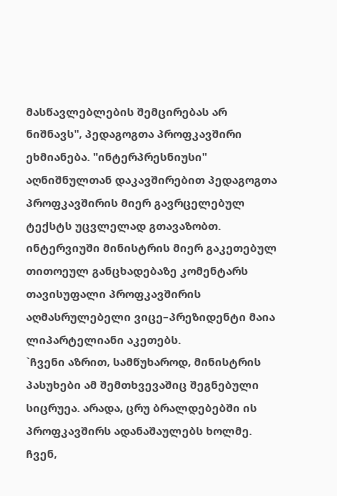მასწავლებლების შემცირებას არ ნიშნავს", პედაგოგთა პროფკავშირი ეხმიანება. "ინტერპრესნიუსი" აღნიშნულთან დაკავშირებით პედაგოგთა პროფკავშირის მიერ გავრცელებულ ტექსტს უცვლელად გთავაზობთ. ინტერვიუში მინისტრის მიერ გაკეთებულ თითოეულ განცხადებაზე კომენტარს თავისუფალი პროფკავშირის აღმასრულებელი ვიცე–პრეზიდენტი მაია ლიპარტელიანი აკეთებს.
`ჩვენი აზრით, სამწუხაროდ, მინისტრის პასუხები ამ შემთხვევაშიც შეგნებული სიცრუეა. არადა, ცრუ ბრალდებებში ის პროფკავშირს ადანაშაულებს ხოლმე. ჩვენ,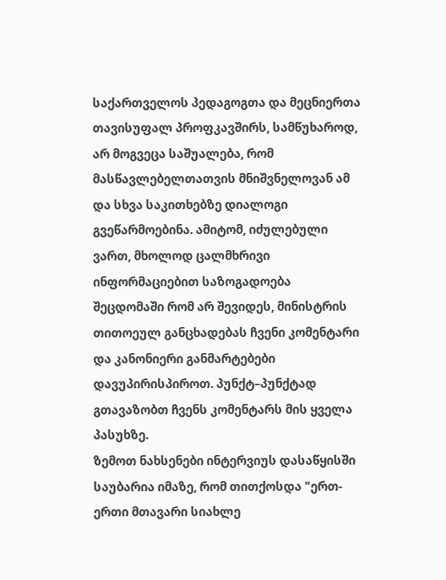საქართველოს პედაგოგთა და მეცნიერთა თავისუფალ პროფკავშირს, სამწუხაროდ, არ მოგვეცა საშუალება, რომ მასწავლებელთათვის მნიშვნელოვან ამ და სხვა საკითხებზე დიალოგი გვეწარმოებინა. ამიტომ, იძულებული ვართ, მხოლოდ ცალმხრივი ინფორმაციებით საზოგადოება შეცდომაში რომ არ შევიდეს, მინისტრის თითოეულ განცხადებას ჩვენი კომენტარი და კანონიერი განმარტებები დავუპირისპიროთ. პუნქტ–პუნქტად გთავაზობთ ჩვენს კომენტარს მის ყველა პასუხზე.
ზემოთ ნახსენები ინტერვიუს დასაწყისში საუბარია იმაზე, რომ თითქოსდა "ერთ-ერთი მთავარი სიახლე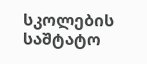სკოლების საშტატო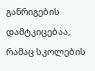განრიგების დამტკიცებაა, რამაც სკოლების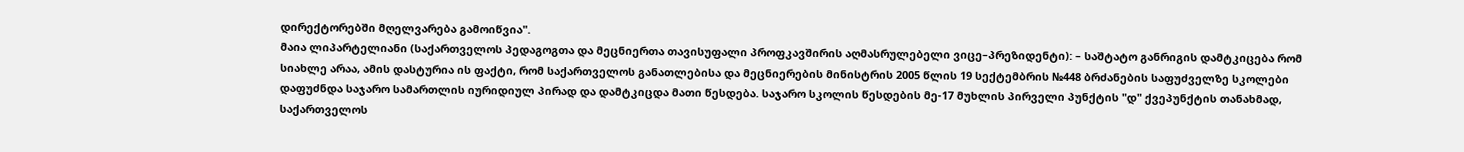დირექტორებში მღელვარება გამოიწვია".
მაია ლიპარტელიანი (საქართველოს პედაგოგთა და მეცნიერთა თავისუფალი პროფკავშირის აღმასრულებელი ვიცე–პრეზიდენტი): – საშტატო განრიგის დამტკიცება რომ სიახლე არაა, ამის დასტურია ის ფაქტი, რომ საქართველოს განათლებისა და მეცნიერების მინისტრის 2005 წლის 19 სექტემბრის №448 ბრძანების საფუძველზე სკოლები დაფუძნდა საჯარო სამართლის იურიდიულ პირად და დამტკიცდა მათი წესდება. საჯარო სკოლის წესდების მე-17 მუხლის პირველი პუნქტის "დ" ქვეპუნქტის თანახმად, საქართველოს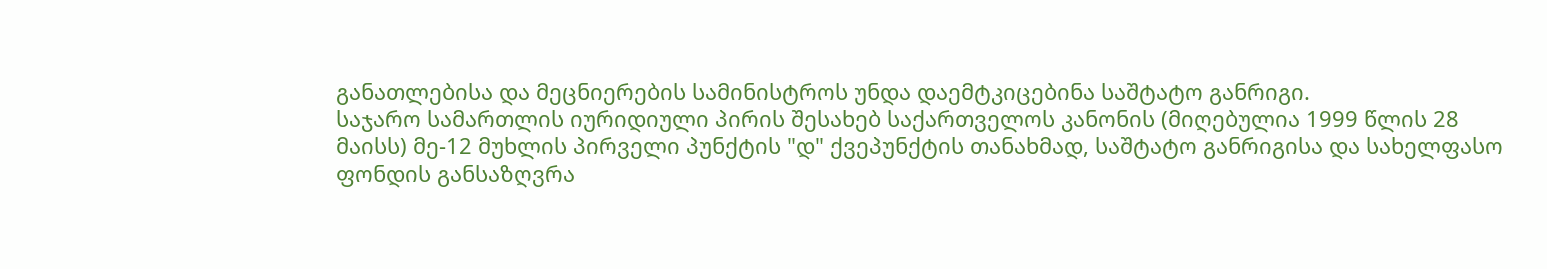განათლებისა და მეცნიერების სამინისტროს უნდა დაემტკიცებინა საშტატო განრიგი.
საჯარო სამართლის იურიდიული პირის შესახებ საქართველოს კანონის (მიღებულია 1999 წლის 28 მაისს) მე-12 მუხლის პირველი პუნქტის "დ" ქვეპუნქტის თანახმად, საშტატო განრიგისა და სახელფასო ფონდის განსაზღვრა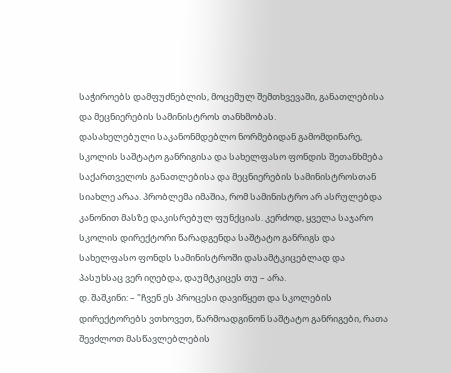საჭიროებს დამფუძნებლის, მოცემულ შემთხვევაში, განათლებისა და მეცნიერების სამინისტროს თანხმობას.
დასახელებული საკანონმდებლო ნორმებიდან გამომდინარე, სკოლის საშტატო განრიგისა და სახელფასო ფონდის შეთანხმება საქართველოს განათლებისა და მეცნიერების სამინისტროსთან სიახლე არაა. პრობლემა იმაშია, რომ სამინისტრო არ ასრულებდა კანონით მასზე დაკისრებულ ფუნქციას. კერძოდ, ყველა საჯარო სკოლის დირექტორი წარადგენდა საშტატო განრიგს და სახელფასო ფონდს სამინისტროში დასამტკიცებლად და პასუხსაც ვერ იღებდა, დაუმტკიცეს თუ – არა.
დ. შაშკინი: – "ჩვენ ეს პროცესი დავიწყეთ და სკოლების დირექტორებს ვთხოვეთ, წარმოადგინონ საშტატო განრიგები, რათა შევძლოთ მასწავლებლების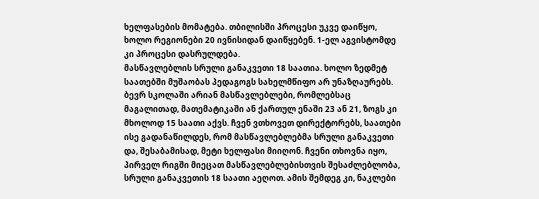ხელფასების მომატება. თბილისში პროცესი უკვე დაიწყო, ხოლო რეგიონები 20 ივნისიდან დაიწყებენ. 1-ელ აგვისტომდე კი პროცესი დასრულდება.
მასწავლებლის სრული განაკვეთი 18 საათია. ხოლო ზედმეტ საათებში მუშაობას პედაგოგს სახელმწიფო არ უნაზღაურებს. ბევრ სკოლაში არიან მასწავლებლები, რომლებსაც მაგალითად, მათემატიკაში ან ქართულ ენაში 23 ან 21, ზოგს კი მხოლოდ 15 საათი აქვს. ჩვენ ვთხოვეთ დირექტორებს, საათები ისე გადანაწილდეს, რომ მასწავლებლებმა სრული განაკვეთი და, შესაბამისად, მეტი ხელფასი მიიღონ. ჩვენი თხოვნა იყო, პირველ რიგში მიეცათ მასწავლებლებისთვის შესაძლებლობა, სრული განაკვეთის 18 საათი აეღოთ. ამის შემდეგ კი, ნაკლები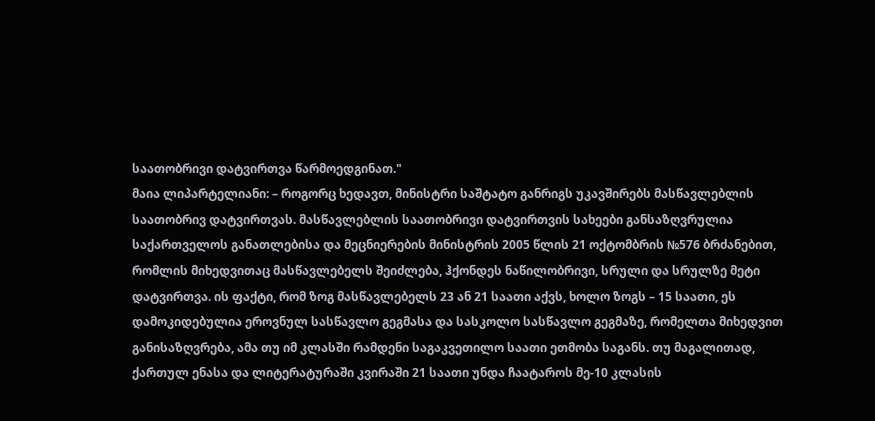საათობრივი დატვირთვა წარმოედგინათ."
მაია ლიპარტელიანი: – როგორც ხედავთ, მინისტრი საშტატო განრიგს უკავშირებს მასწავლებლის საათობრივ დატვირთვას. მასწავლებლის საათობრივი დატვირთვის სახეები განსაზღვრულია საქართველოს განათლებისა და მეცნიერების მინისტრის 2005 წლის 21 ოქტომბრის №576 ბრძანებით, რომლის მიხედვითაც მასწავლებელს შეიძლება, ჰქონდეს ნაწილობრივი, სრული და სრულზე მეტი დატვირთვა. ის ფაქტი, რომ ზოგ მასწავლებელს 23 ან 21 საათი აქვს, ხოლო ზოგს – 15 საათი, ეს დამოკიდებულია ეროვნულ სასწავლო გეგმასა და სასკოლო სასწავლო გეგმაზე, რომელთა მიხედვით განისაზღვრება, ამა თუ იმ კლასში რამდენი საგაკვეთილო საათი ეთმობა საგანს. თუ მაგალითად, ქართულ ენასა და ლიტერატურაში კვირაში 21 საათი უნდა ჩაატაროს მე-10 კლასის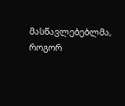მასწავლებებლმა, როგორ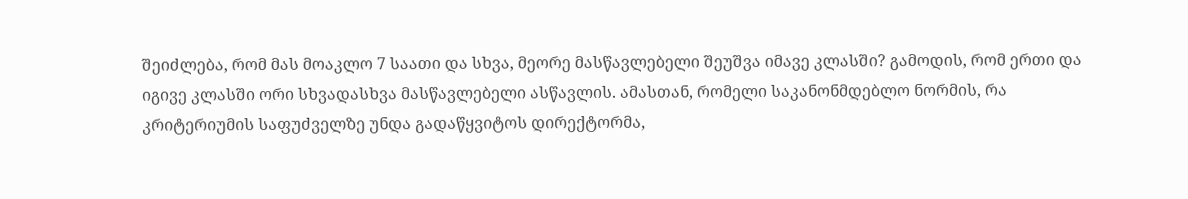შეიძლება, რომ მას მოაკლო 7 საათი და სხვა, მეორე მასწავლებელი შეუშვა იმავე კლასში? გამოდის, რომ ერთი და იგივე კლასში ორი სხვადასხვა მასწავლებელი ასწავლის. ამასთან, რომელი საკანონმდებლო ნორმის, რა კრიტერიუმის საფუძველზე უნდა გადაწყვიტოს დირექტორმა,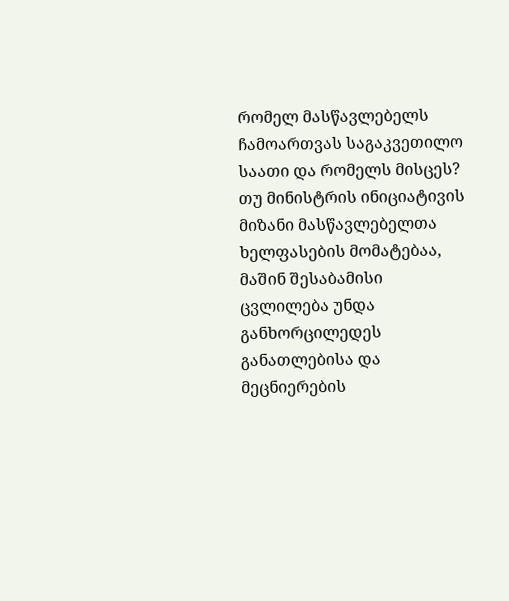რომელ მასწავლებელს ჩამოართვას საგაკვეთილო საათი და რომელს მისცეს?
თუ მინისტრის ინიციატივის მიზანი მასწავლებელთა ხელფასების მომატებაა, მაშინ შესაბამისი ცვლილება უნდა განხორცილედეს განათლებისა და მეცნიერების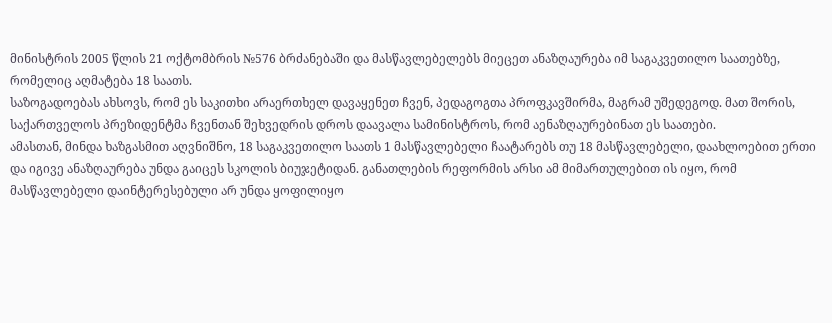მინისტრის 2005 წლის 21 ოქტომბრის №576 ბრძანებაში და მასწავლებელებს მიეცეთ ანაზღაურება იმ საგაკვეთილო საათებზე, რომელიც აღმატება 18 საათს.
საზოგადოებას ახსოვს, რომ ეს საკითხი არაერთხელ დავაყენეთ ჩვენ, პედაგოგთა პროფკავშირმა, მაგრამ უშედეგოდ. მათ შორის, საქართველოს პრეზიდენტმა ჩვენთან შეხვედრის დროს დაავალა სამინისტროს, რომ აენაზღაურებინათ ეს საათები.
ამასთან, მინდა ხაზგასმით აღვნიშნო, 18 საგაკვეთილო საათს 1 მასწავლებელი ჩაატარებს თუ 18 მასწავლებელი, დაახლოებით ერთი და იგივე ანაზღაურება უნდა გაიცეს სკოლის ბიუჯეტიდან. განათლების რეფორმის არსი ამ მიმართულებით ის იყო, რომ მასწავლებელი დაინტერესებული არ უნდა ყოფილიყო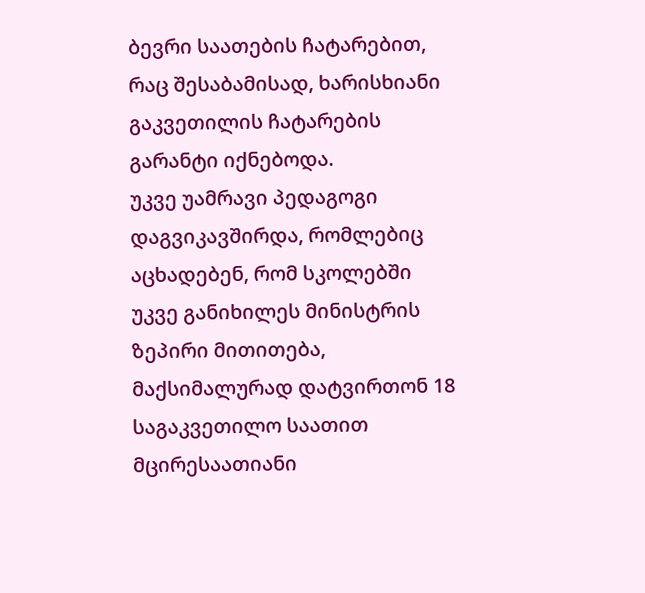ბევრი საათების ჩატარებით, რაც შესაბამისად, ხარისხიანი გაკვეთილის ჩატარების გარანტი იქნებოდა.
უკვე უამრავი პედაგოგი დაგვიკავშირდა, რომლებიც აცხადებენ, რომ სკოლებში უკვე განიხილეს მინისტრის ზეპირი მითითება, მაქსიმალურად დატვირთონ 18 საგაკვეთილო საათით მცირესაათიანი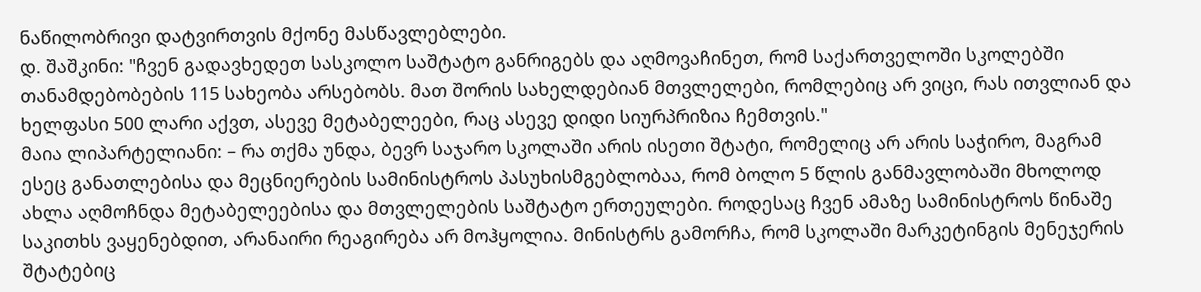ნაწილობრივი დატვირთვის მქონე მასწავლებლები.
დ. შაშკინი: "ჩვენ გადავხედეთ სასკოლო საშტატო განრიგებს და აღმოვაჩინეთ, რომ საქართველოში სკოლებში თანამდებობების 115 სახეობა არსებობს. მათ შორის სახელდებიან მთვლელები, რომლებიც არ ვიცი, რას ითვლიან და ხელფასი 500 ლარი აქვთ, ასევე მეტაბელეები, რაც ასევე დიდი სიურპრიზია ჩემთვის."
მაია ლიპარტელიანი: – რა თქმა უნდა, ბევრ საჯარო სკოლაში არის ისეთი შტატი, რომელიც არ არის საჭირო, მაგრამ ესეც განათლებისა და მეცნიერების სამინისტროს პასუხისმგებლობაა, რომ ბოლო 5 წლის განმავლობაში მხოლოდ ახლა აღმოჩნდა მეტაბელეებისა და მთვლელების საშტატო ერთეულები. როდესაც ჩვენ ამაზე სამინისტროს წინაშე საკითხს ვაყენებდით, არანაირი რეაგირება არ მოჰყოლია. მინისტრს გამორჩა, რომ სკოლაში მარკეტინგის მენეჯერის შტატებიც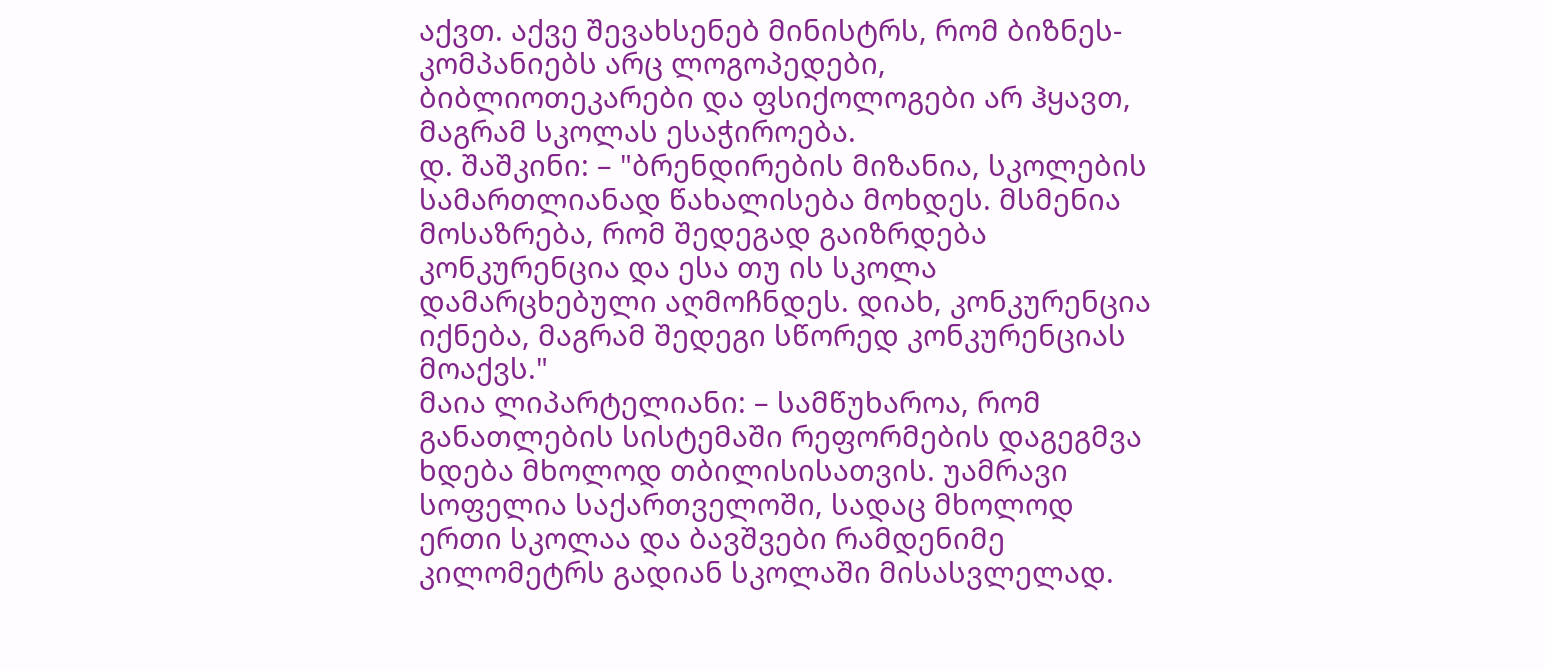აქვთ. აქვე შევახსენებ მინისტრს, რომ ბიზნეს-კომპანიებს არც ლოგოპედები, ბიბლიოთეკარები და ფსიქოლოგები არ ჰყავთ, მაგრამ სკოლას ესაჭიროება.
დ. შაშკინი: – "ბრენდირების მიზანია, სკოლების სამართლიანად წახალისება მოხდეს. მსმენია მოსაზრება, რომ შედეგად გაიზრდება კონკურენცია და ესა თუ ის სკოლა დამარცხებული აღმოჩნდეს. დიახ, კონკურენცია იქნება, მაგრამ შედეგი სწორედ კონკურენციას მოაქვს."
მაია ლიპარტელიანი: – სამწუხაროა, რომ განათლების სისტემაში რეფორმების დაგეგმვა ხდება მხოლოდ თბილისისათვის. უამრავი სოფელია საქართველოში, სადაც მხოლოდ ერთი სკოლაა და ბავშვები რამდენიმე კილომეტრს გადიან სკოლაში მისასვლელად.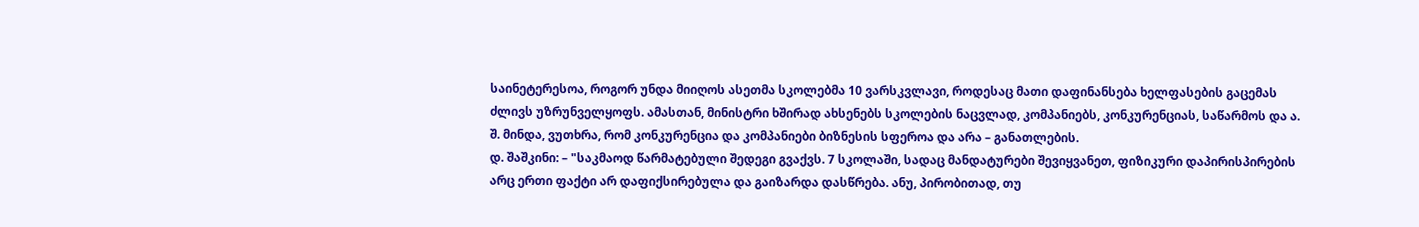საინეტერესოა, როგორ უნდა მიიღოს ასეთმა სკოლებმა 10 ვარსკვლავი, როდესაც მათი დაფინანსება ხელფასების გაცემას ძლივს უზრუნველყოფს. ამასთან, მინისტრი ხშირად ახსენებს სკოლების ნაცვლად, კომპანიებს, კონკურენციას, საწარმოს და ა. შ. მინდა, ვუთხრა, რომ კონკურენცია და კომპანიები ბიზნესის სფეროა და არა – განათლების.
დ. შაშკინი: – "საკმაოდ წარმატებული შედეგი გვაქვს. 7 სკოლაში, სადაც მანდატურები შევიყვანეთ, ფიზიკური დაპირისპირების არც ერთი ფაქტი არ დაფიქსირებულა და გაიზარდა დასწრება. ანუ, პირობითად, თუ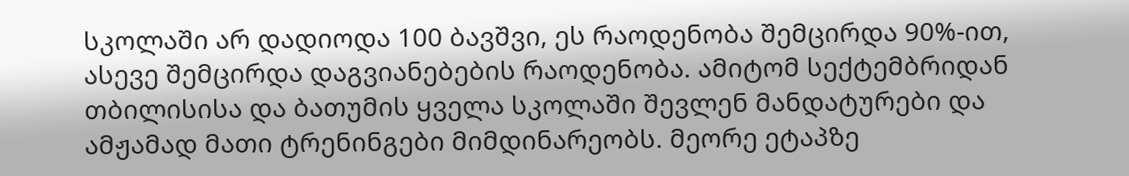სკოლაში არ დადიოდა 100 ბავშვი, ეს რაოდენობა შემცირდა 90%-ით, ასევე შემცირდა დაგვიანებების რაოდენობა. ამიტომ სექტემბრიდან თბილისისა და ბათუმის ყველა სკოლაში შევლენ მანდატურები და ამჟამად მათი ტრენინგები მიმდინარეობს. მეორე ეტაპზე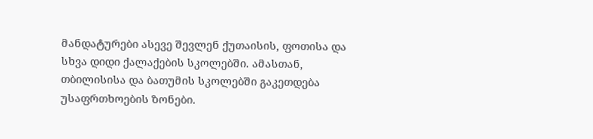მანდატურები ასევე შევლენ ქუთაისის, ფოთისა და სხვა დიდი ქალაქების სკოლებში. ამასთან, თბილისისა და ბათუმის სკოლებში გაკეთდება უსაფრთხოების ზონები.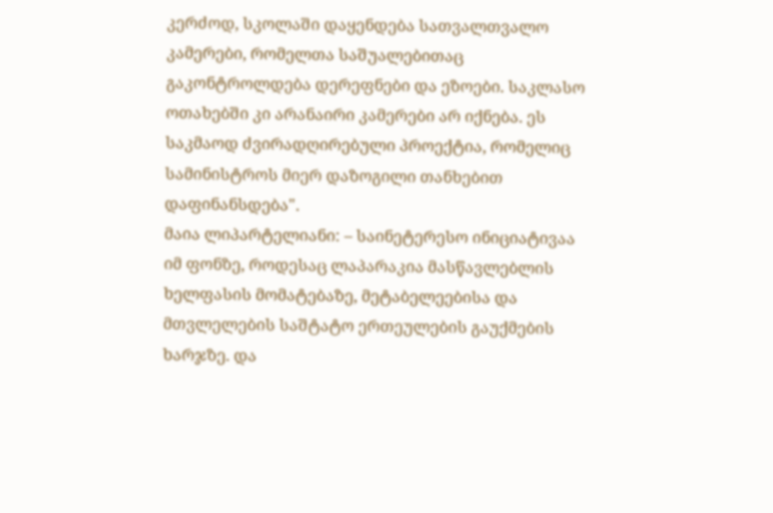კერძოდ, სკოლაში დაყენდება სათვალთვალო კამერები, რომელთა საშუალებითაც გაკონტროლდება დერეფნები და ეზოები. საკლასო ოთახებში კი არანაირი კამერები არ იქნება. ეს საკმაოდ ძვირადღირებული პროექტია, რომელიც სამინისტროს მიერ დაზოგილი თანხებით დაფინანსდება".
მაია ლიპარტელიანი: – საინეტერესო ინიციატივაა იმ ფონზე, როდესაც ლაპარაკია მასწავლებლის ხელფასის მომატებაზე, მეტაბელეებისა და მთვლელების საშტატო ერთეულების გაუქმების ხარჯზე. და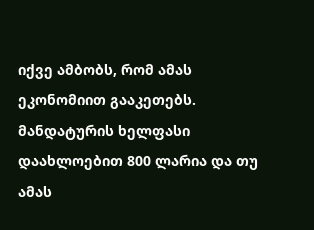იქვე ამბობს, რომ ამას ეკონომიით გააკეთებს. მანდატურის ხელფასი დაახლოებით 800 ლარია და თუ ამას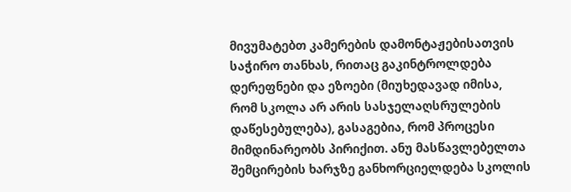მივუმატებთ კამერების დამონტაჟებისათვის საჭირო თანხას, რითაც გაკინტროლდება დერეფნები და ეზოები (მიუხედავად იმისა, რომ სკოლა არ არის სასჯელაღსრულების დაწესებულება), გასაგებია, რომ პროცესი მიმდინარეობს პირიქით. ანუ მასწავლებელთა შემცირების ხარჯზე განხორციელდება სკოლის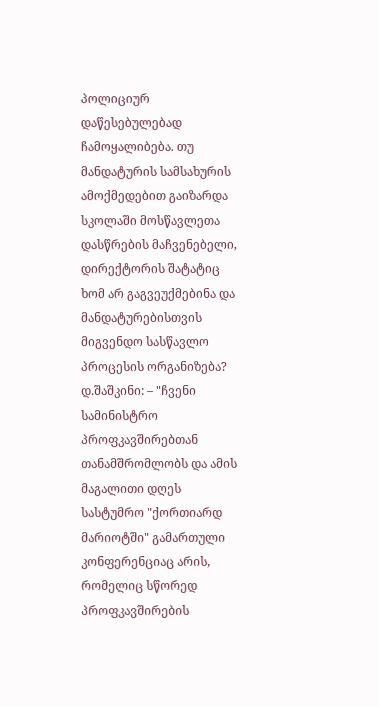პოლიციურ დაწესებულებად ჩამოყალიბება. თუ მანდატურის სამსახურის ამოქმედებით გაიზარდა სკოლაში მოსწავლეთა დასწრების მაჩვენებელი, დირექტორის შატატიც ხომ არ გაგვეუქმებინა და მანდატურებისთვის მიგვენდო სასწავლო პროცესის ორგანიზება?
დ.შაშკინი: – "ჩვენი სამინისტრო პროფკავშირებთან თანამშრომლობს და ამის მაგალითი დღეს სასტუმრო "ქორთიარდ მარიოტში" გამართული კონფერენციაც არის, რომელიც სწორედ პროფკავშირების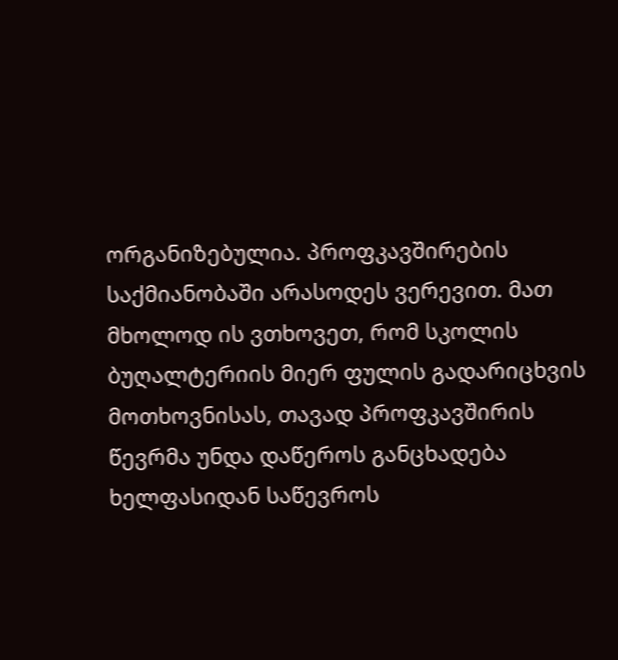ორგანიზებულია. პროფკავშირების საქმიანობაში არასოდეს ვერევით. მათ მხოლოდ ის ვთხოვეთ, რომ სკოლის ბუღალტერიის მიერ ფულის გადარიცხვის მოთხოვნისას, თავად პროფკავშირის წევრმა უნდა დაწეროს განცხადება ხელფასიდან საწევროს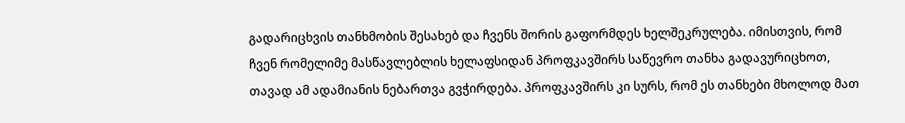გადარიცხვის თანხმობის შესახებ და ჩვენს შორის გაფორმდეს ხელშეკრულება. იმისთვის, რომ ჩვენ რომელიმე მასწავლებლის ხელაფსიდან პროფკავშირს საწევრო თანხა გადავურიცხოთ, თავად ამ ადამიანის ნებართვა გვჭირდება. პროფკავშირს კი სურს, რომ ეს თანხები მხოლოდ მათ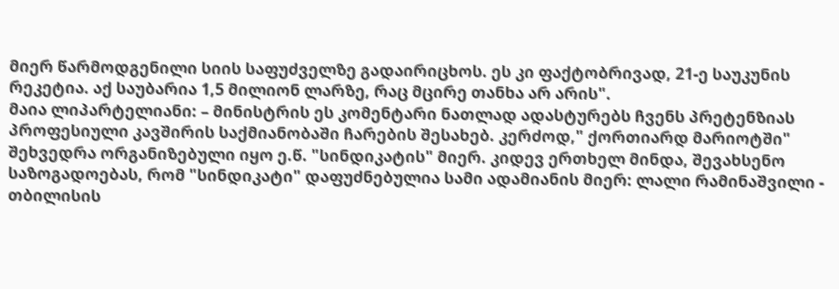მიერ წარმოდგენილი სიის საფუძველზე გადაირიცხოს. ეს კი ფაქტობრივად, 21-ე საუკუნის რეკეტია. აქ საუბარია 1,5 მილიონ ლარზე, რაც მცირე თანხა არ არის".
მაია ლიპარტელიანი: – მინისტრის ეს კომენტარი ნათლად ადასტურებს ჩვენს პრეტენზიას პროფესიული კავშირის საქმიანობაში ჩარების შესახებ. კერძოდ," ქორთიარდ მარიოტში" შეხვედრა ორგანიზებული იყო ე.წ. "სინდიკატის" მიერ. კიდევ ერთხელ მინდა, შევახსენო საზოგადოებას, რომ "სინდიკატი" დაფუძნებულია სამი ადამიანის მიერ: ლალი რამინაშვილი - თბილისის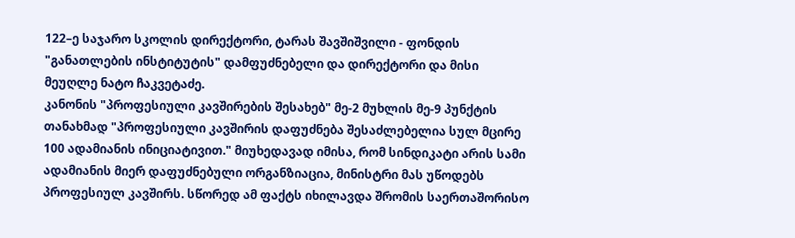122–ე საჯარო სკოლის დირექტორი, ტარას შავშიშვილი - ფონდის "განათლების ინსტიტუტის" დამფუძნებელი და დირექტორი და მისი მეუღლე ნატო ჩაკვეტაძე.
კანონის "პროფესიული კავშირების შესახებ" მე-2 მუხლის მე-9 პუნქტის თანახმად "პროფესიული კავშირის დაფუძნება შესაძლებელია სულ მცირე 100 ადამიანის ინიციატივით." მიუხედავად იმისა, რომ სინდიკატი არის სამი ადამიანის მიერ დაფუძნებული ორგანზიაცია, მინისტრი მას უწოდებს პროფესიულ კავშირს. სწორედ ამ ფაქტს იხილავდა შრომის საერთაშორისო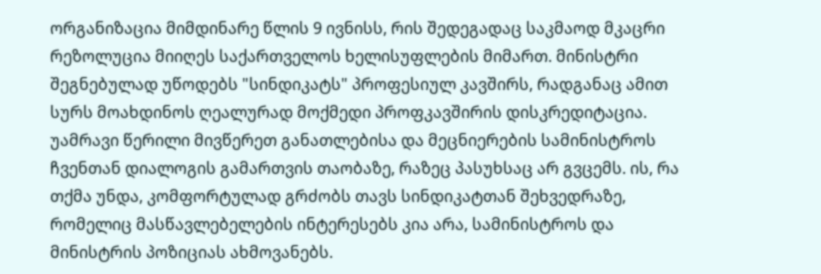ორგანიზაცია მიმდინარე წლის 9 ივნისს, რის შედეგადაც საკმაოდ მკაცრი რეზოლუცია მიიღეს საქართველოს ხელისუფლების მიმართ. მინისტრი შეგნებულად უწოდებს "სინდიკატს" პროფესიულ კავშირს, რადგანაც ამით სურს მოახდინოს ღეალურად მოქმედი პროფკავშირის დისკრედიტაცია. უამრავი წერილი მივწერეთ განათლებისა და მეცნიერების სამინისტროს ჩვენთან დიალოგის გამართვის თაობაზე, რაზეც პასუხსაც არ გვცემს. ის, რა თქმა უნდა, კომფორტულად გრძობს თავს სინდიკატთან შეხვედრაზე, რომელიც მასწავლებელების ინტერესებს კია არა, სამინისტროს და მინისტრის პოზიციას ახმოვანებს.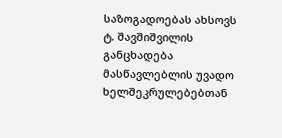საზოგადოებას ახსოვს ტ. შავშიშვილის განცხადება მასწავლებლის უვადო ხელშეკრულებებთან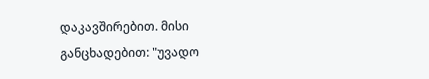დაკავშირებით. მისი განცხადებით: "უვადო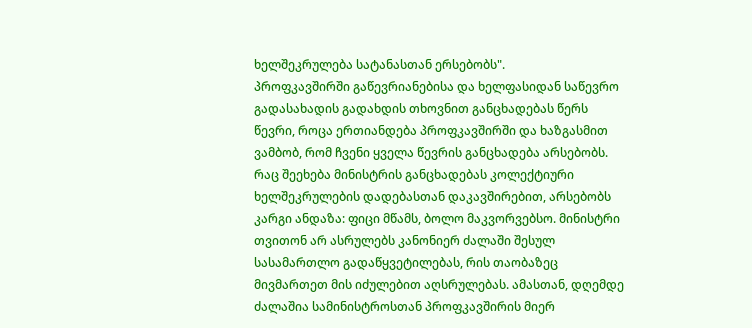ხელშეკრულება სატანასთან ერსებობს".
პროფკავშირში გაწევრიანებისა და ხელფასიდან საწევრო გადასახადის გადახდის თხოვნით განცხადებას წერს წევრი, როცა ერთიანდება პროფკავშირში და ხაზგასმით ვამბობ, რომ ჩვენი ყველა წევრის განცხადება არსებობს. რაც შეეხება მინისტრის განცხადებას კოლექტიური ხელშეკრულების დადებასთან დაკავშირებით, არსებობს კარგი ანდაზა: ფიცი მწამს, ბოლო მაკვორვებსო. მინისტრი თვითონ არ ასრულებს კანონიერ ძალაში შესულ სასამართლო გადაწყვეტილებას, რის თაობაზეც მივმართეთ მის იძულებით აღსრულებას. ამასთან, დღემდე ძალაშია სამინისტროსთან პროფკავშირის მიერ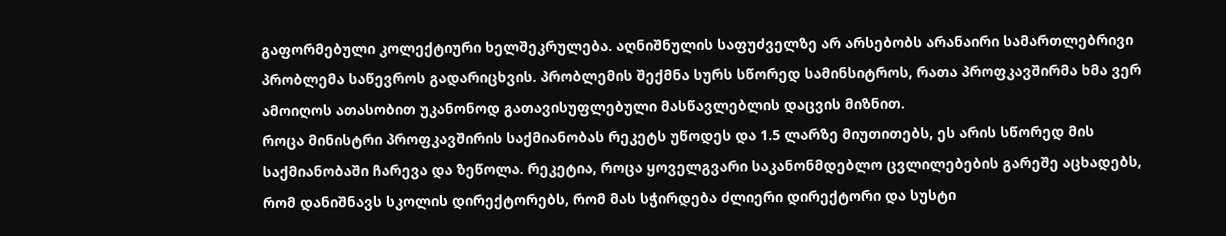გაფორმებული კოლექტიური ხელშეკრულება. აღნიშნულის საფუძველზე არ არსებობს არანაირი სამართლებრივი პრობლემა საწევროს გადარიცხვის. პრობლემის შექმნა სურს სწორედ სამინსიტროს, რათა პროფკავშირმა ხმა ვერ ამოიღოს ათასობით უკანონოდ გათავისუფლებული მასწავლებლის დაცვის მიზნით.
როცა მინისტრი პროფკავშირის საქმიანობას რეკეტს უწოდეს და 1.5 ლარზე მიუთითებს, ეს არის სწორედ მის საქმიანობაში ჩარევა და ზეწოლა. რეკეტია, როცა ყოველგვარი საკანონმდებლო ცვლილებების გარეშე აცხადებს, რომ დანიშნავს სკოლის დირექტორებს, რომ მას სჭირდება ძლიერი დირექტორი და სუსტი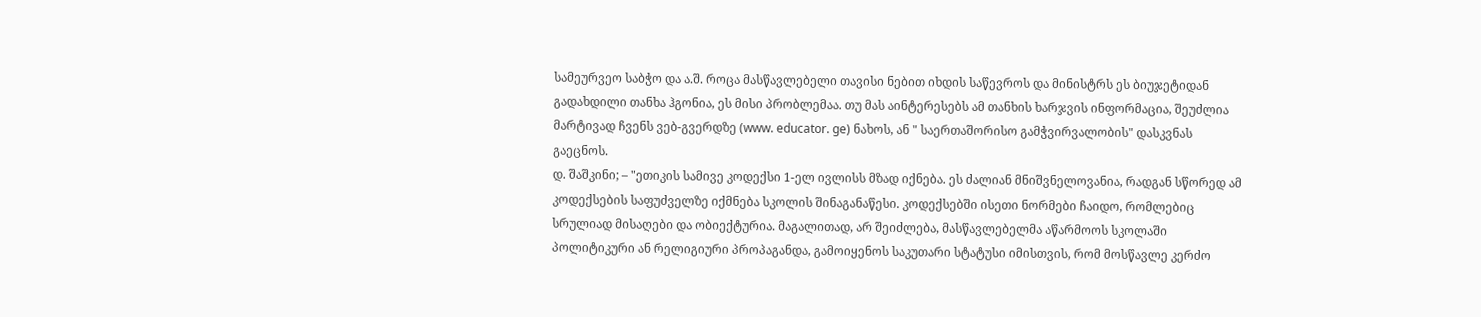სამეურვეო საბჭო და ა.შ. როცა მასწავლებელი თავისი ნებით იხდის საწევროს და მინისტრს ეს ბიუჯეტიდან გადახდილი თანხა ჰგონია, ეს მისი პრობლემაა. თუ მას აინტერესებს ამ თანხის ხარჯვის ინფორმაცია, შეუძლია მარტივად ჩვენს ვებ-გვერდზე (www. educator. ge) ნახოს, ან " საერთაშორისო გამჭვირვალობის" დასკვნას გაეცნოს.
დ. შაშკინი; – "ეთიკის სამივე კოდექსი 1-ელ ივლისს მზად იქნება. ეს ძალიან მნიშვნელოვანია, რადგან სწორედ ამ კოდექსების საფუძველზე იქმნება სკოლის შინაგანაწესი. კოდექსებში ისეთი ნორმები ჩაიდო, რომლებიც სრულიად მისაღები და ობიექტურია. მაგალითად, არ შეიძლება, მასწავლებელმა აწარმოოს სკოლაში პოლიტიკური ან რელიგიური პროპაგანდა, გამოიყენოს საკუთარი სტატუსი იმისთვის, რომ მოსწავლე კერძო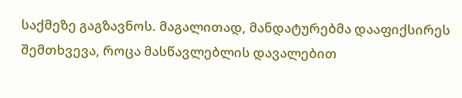საქმეზე გაგზავნოს. მაგალითად, მანდატურებმა დააფიქსირეს შემთხვევა, როცა მასწავლებლის დავალებით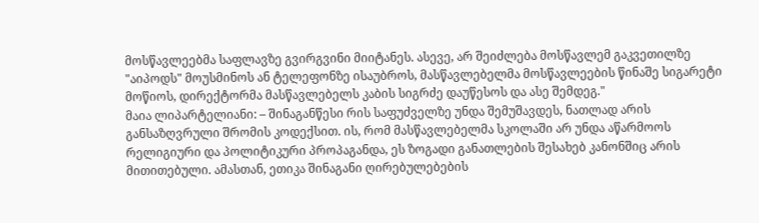მოსწავლეებმა საფლავზე გვირგვინი მიიტანეს. ასევე, არ შეიძლება მოსწავლემ გაკვეთილზე "აიპოდს" მოუსმინოს ან ტელეფონზე ისაუბროს, მასწავლებელმა მოსწავლეების წინაშე სიგარეტი მოწიოს, დირექტორმა მასწავლებელს კაბის სიგრძე დაუწესოს და ასე შემდეგ."
მაია ლიპარტელიანი: – შინაგანწესი რის საფუძველზე უნდა შემუშავდეს, ნათლად არის განსაზღვრული შრომის კოდექსით. ის, რომ მასწავლებელმა სკოლაში არ უნდა აწარმოოს რელიგიური და პოლიტიკური პროპაგანდა, ეს ზოგადი განათლების შესახებ კანონშიც არის მითითებული. ამასთან, ეთიკა შინაგანი ღირებულებების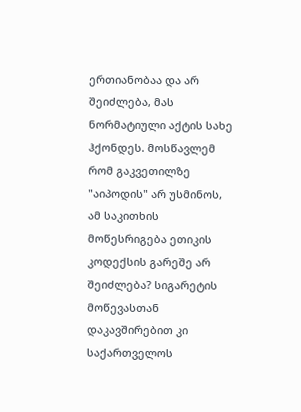ერთიანობაა და არ შეიძლება, მას ნორმატიული აქტის სახე ჰქონდეს. მოსწავლემ რომ გაკვეთილზე "აიპოდის" არ უსმინოს, ამ საკითხის მოწესრიგება ეთიკის კოდექსის გარეშე არ შეიძლება? სიგარეტის მოწევასთან დაკავშირებით კი საქართველოს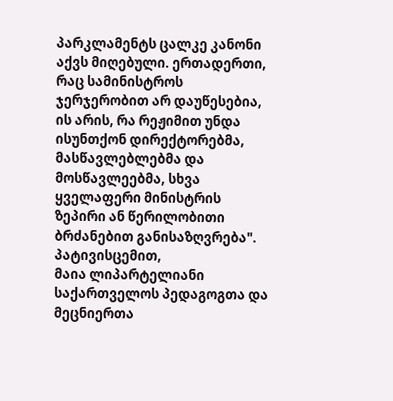პარკლამენტს ცალკე კანონი აქვს მიღებული. ერთადერთი, რაც სამინისტროს ჯერჯერობით არ დაუწესებია, ის არის, რა რეჟიმით უნდა ისუნთქონ დირექტორებმა, მასწავლებლებმა და მოსწავლეებმა, სხვა ყველაფერი მინისტრის ზეპირი ან წერილობითი ბრძანებით განისაზღვრება".
პატივისცემით,
მაია ლიპარტელიანი
საქართველოს პედაგოგთა და მეცნიერთა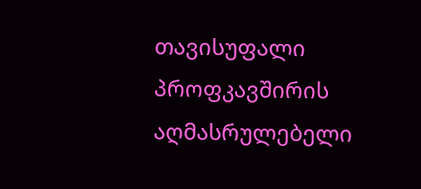თავისუფალი პროფკავშირის აღმასრულებელი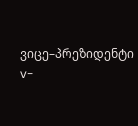ვიცე–პრეზიდენტი
v-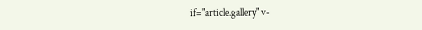if="article.gallery" v-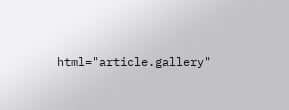html="article.gallery"